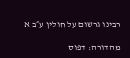רבינו גרשום על חולין ע״ב א

מהדורה: דפוס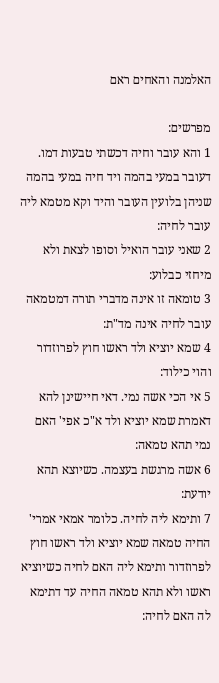האלמנה והאחים ראם

מפרשים:
1 והא עובר וחיה דכשתי טבעות דמו. דעובר במעי בהמה ויד חיה במעי בהמה שניהן בלועין העובר והיד וקא מטמא ליה עובר לחיה:
2 שאני עובר הואיל וסופו לצאת ולא מיחזי כבלוע:
3 טומאה זו אינה מדברי תורה דמטמאה עובר לחיה אינה מד"ת:
4 שמא יוציא ולד ראשו חוץ לפרוזדור והוי כילוד:
5 אי הכי אשה נמי. דאי חיישינן להא דאמרת שמא יוציא ולד א"כ אפי' האם נמי תהא טמאה:
6 אשה מרגשת בעצמה. כשיוצא תהא יודעת:
7 ותימא ליה לחיה. כלומר אמאי אמרי' החיה טמאה שמא יוציא ולד ראשו חוץ לפרוזדור ותימא ליה האם לחיה כשיוציא ראשו ולא תהא טמאה החיה עד דתימא לה האם לחיה: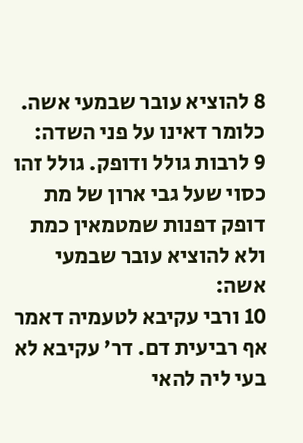8 להוציא עובר שבמעי אשה. כלומר דאינו על פני השדה:
9 לרבות גולל ודופק. גולל זהו כסוי שעל גבי ארון של מת דופק דפנות שמטמאין כמת ולא להוציא עובר שבמעי אשה:
10 ורבי עקיבא לטעמיה דאמר אף רביעית דם. דר' עקיבא לא בעי ליה להאי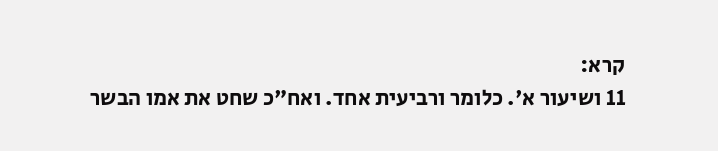קרא:
11 ושיעור א'. כלומר ורביעית אחד. ואח"כ שחט את אמו הבשר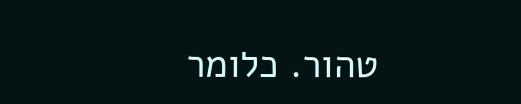טהור. כלומר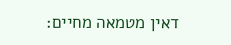דאין מטמאה מחיים: